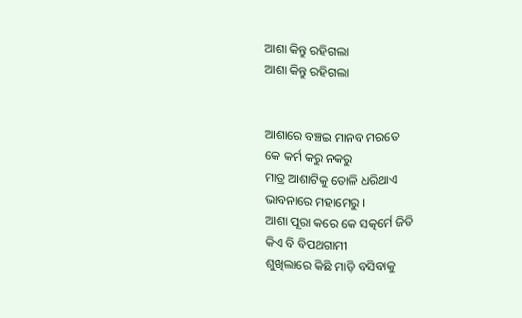ଆଶା କିନ୍ତୁ ରହିଗଲା
ଆଶା କିନ୍ତୁ ରହିଗଲା


ଆଶାରେ ବଞ୍ଚଇ ମାନବ ମରତେ
କେ କର୍ମ କରୁ ନକରୁ
ମାତ୍ର ଆଶାଟିକୁ ତୋଳି ଧରିଥାଏ
ଭାବନାରେ ମହାମେରୁ ।
ଆଶା ପୂରା କରେ କେ ସତ୍କର୍ମେ ଜିତି
କିଏ ବି ବିପଥଗାମୀ
ଶୁଖିଲାରେ କିଛି ମାଡ଼ି ବସିବାକୁ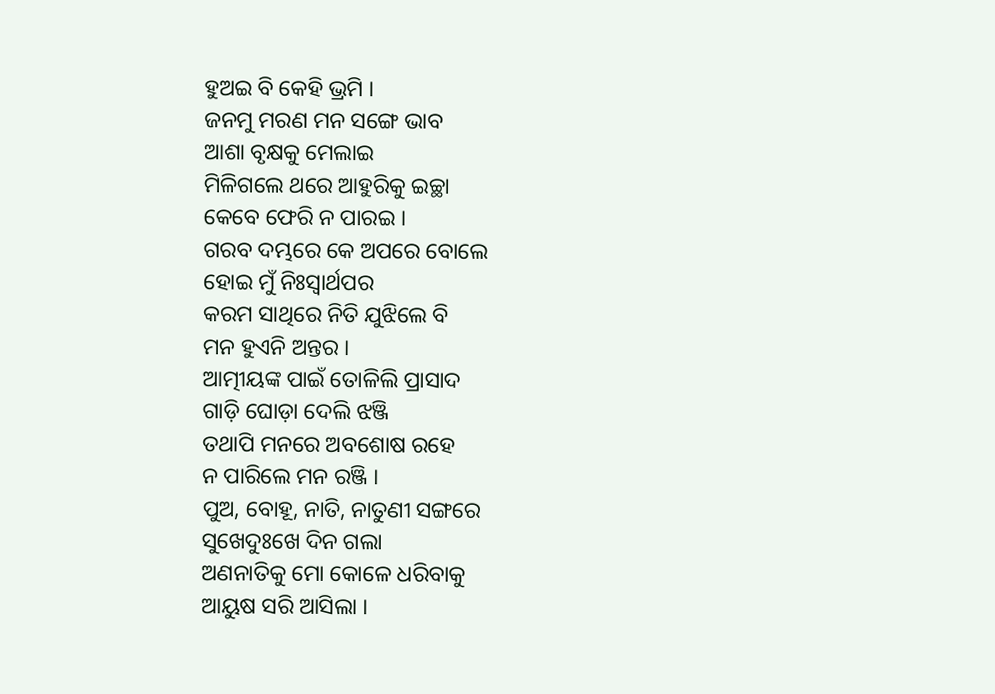ହୁଅଇ ବି କେହି ଭ୍ରମି ।
ଜନମୁ ମରଣ ମନ ସଙ୍ଗେ ଭାବ
ଆଶା ବୃକ୍ଷକୁ ମେଲାଇ
ମିଳିଗଲେ ଥରେ ଆହୁରିକୁ ଇଚ୍ଛା
କେବେ ଫେରି ନ ପାରଇ ।
ଗରବ ଦମ୍ଭରେ କେ ଅପରେ ବୋଲେ
ହୋଇ ମୁଁ ନିଃସ୍ବାର୍ଥପର
କରମ ସାଥିରେ ନିତି ଯୁଝିଲେ ବି
ମନ ହୁଏନି ଅନ୍ତର ।
ଆତ୍ମୀୟଙ୍କ ପାଇଁ ତୋଳିଲି ପ୍ରାସାଦ
ଗାଡ଼ି ଘୋଡ଼ା ଦେଲି ଝଞ୍ଜି
ତଥାପି ମନରେ ଅବଶୋଷ ରହେ
ନ ପାରିଲେ ମନ ରଞ୍ଜି ।
ପୁଅ, ବୋହୂ, ନାତି, ନାତୁଣୀ ସଙ୍ଗରେ
ସୁଖେଦୁଃଖେ ଦିନ ଗଲା
ଅଣନାତିକୁ ମୋ କୋଳେ ଧରିବାକୁ
ଆୟୁଷ ସରି ଆସିଲା ।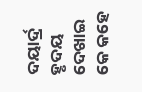ଦୟାର୍ଦ୍ର ହୃଦୟ ଦେଖାଇ କେ କହେ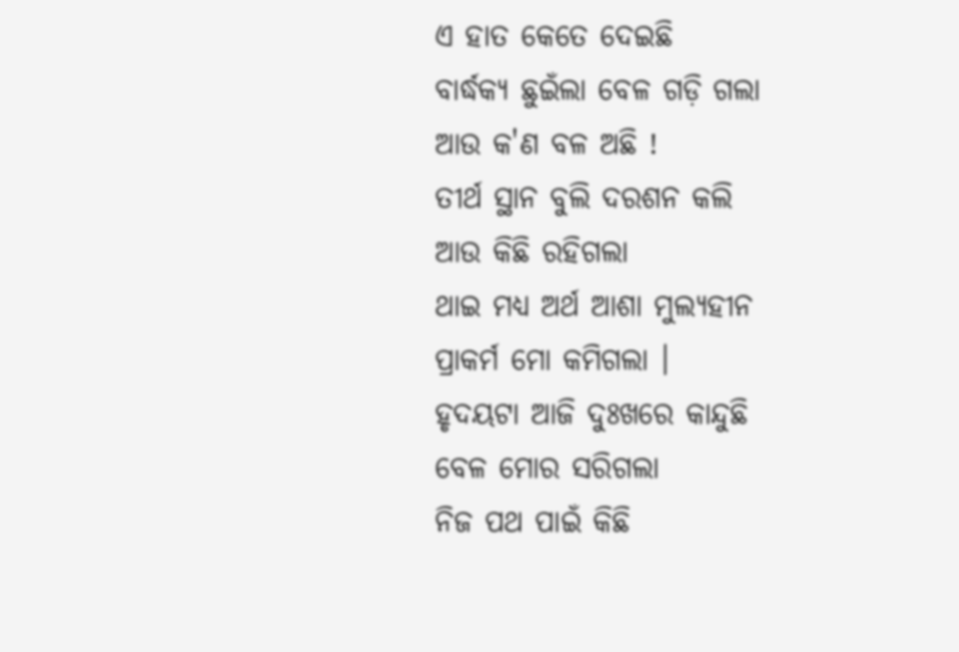ଏ ହାତ କେତେ ଦେଇଛି
ବାର୍ଦ୍ଧକ୍ୟ ଛୁଇଁଲା ବେଳ ଗଡ଼ି ଗଲା
ଆଉ କ'ଣ ବଳ ଅଛି !
ତୀର୍ଥ ସ୍ଥାନ ବୁଲି ଦରଶନ କଲି
ଆଉ କିଛି ରହିଗଲା
ଥାଇ ମଧ୍ୟ ଅର୍ଥ ଆଶା ମୁଲ୍ୟହୀନ
ପ୍ରାକର୍ମ ମୋ କମିଗଲା ।
ହୃଦୟଟା ଆଜି ଦୁଃଖରେ କାନ୍ଦୁଛି
ବେଳ ମୋର ସରିଗଲା
ନିଜ ପଥ ପାଇଁ କିଛି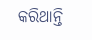କରିଥାନ୍ତି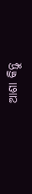ଆଶା କିନ୍ତୁ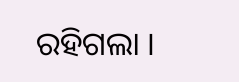ରହିଗଲା ।